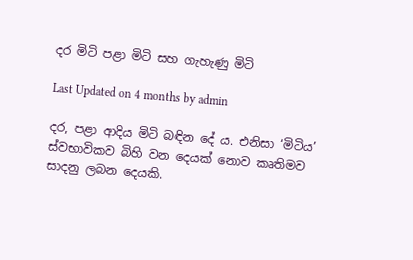දර මිටි පළා මිටි සහ ගැහැණු මිටි

Last Updated on 4 months by admin

දර, පළා ආදිය මිටි බඳින දේ ය. එනිසා ‘මිටිය’ ස්වභාවිකව බිහි වන දෙයක් නොව කෘතිමව සාදනු ලබන දෙයකි.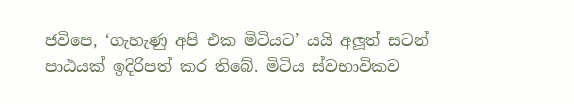ජවිපෙ, ‘ගැහැණු අපි එක මිටියට’ යයි අලූත් සටන් පාඨයක් ඉදිරිපත් කර තිබේ. මිටිය ස්වභාවිකව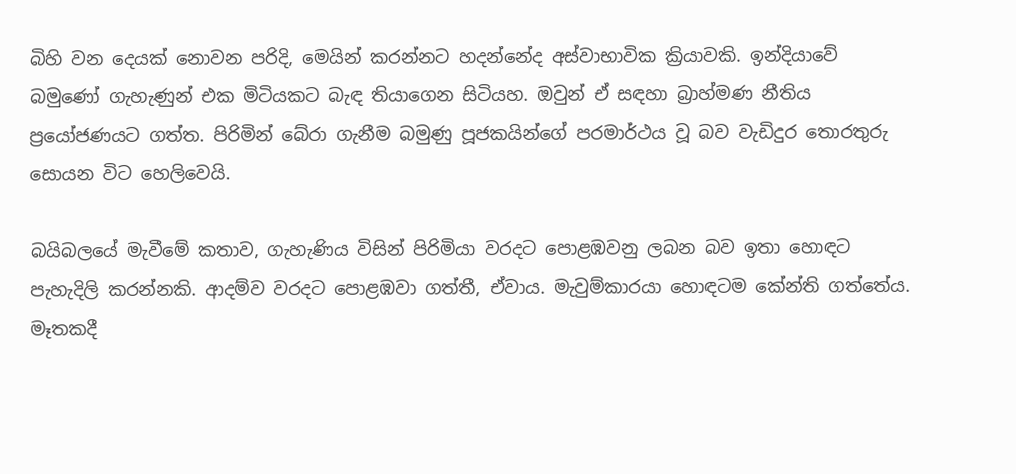බිහි වන දෙයක් නොවන පරිදි, මෙයින් කරන්නට හදන්නේද අස්වාභාවික ක්‍රියාවකි. ඉන්දියාවේ බමුණෝ ගැහැණුන් එක මිටියකට බැඳ තියාගෙන සිටියහ. ඔවුන් ඒ සඳහා බ්‍රාහ්මණ නීතිය ප්‍රයෝජණයට ගත්ත. පිරිමින් බේරා ගැනීම බමුණු පූජකයින්ගේ පරමාර්ථය වූ බව වැඩිදුර තොරතුරු සොයන විට හෙලිවෙයි.

බයිබලයේ මැවීමේ කතාව, ගැහැණිය විසින් පිරිමියා වරදට පොළඹවනු ලබන බව ඉතා හොඳට පැහැදිලි කරන්නකි. ආදම්ව වරදට පොළඹවා ගත්තී, ඒවාය. මැවුම්කාරයා හොඳටම කේන්ති ගත්තේය. මෑතකදී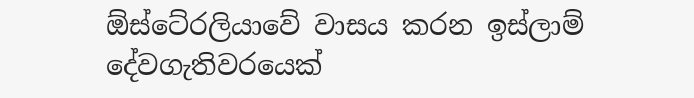ඕස්ටේ‍රලියාවේ වාසය කරන ඉස්ලාම් දේවගැතිවරයෙක්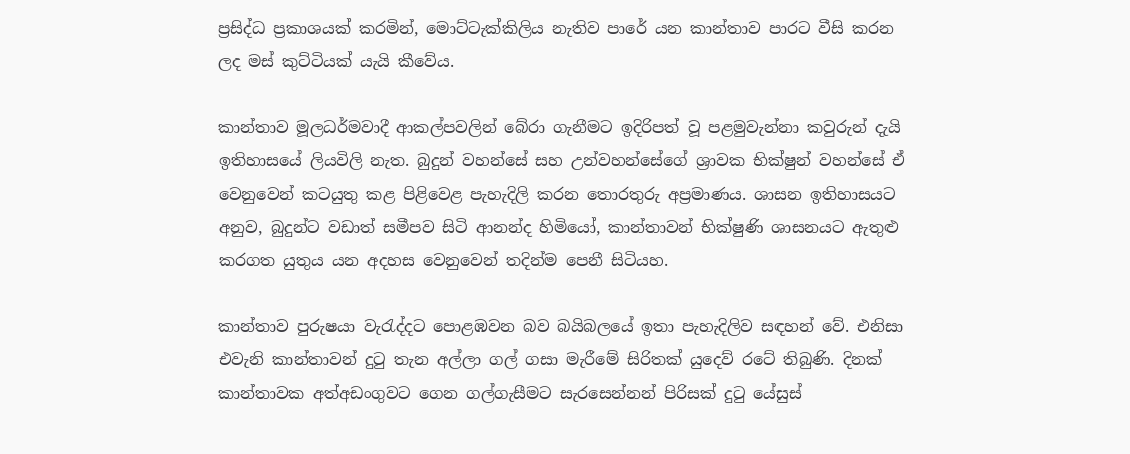ප්‍රසිද්ධ ප්‍රකාශයක් කරමින්, මොට්ටැක්කිලිය නැතිව පාරේ යන කාන්තාව පාරට වීසි කරන ලද මස් කුට්ටියක් යැයි කීවේය.

කාන්තාව මූලධර්මවාදී ආකල්පවලින් බේරා ගැනීමට ඉදිරිපත් වූ පළමුවැන්නා කවුරුන් දැයි ඉතිහාසයේ ලියවිලි නැත. බුදුන් වහන්සේ සහ උන්වහන්සේගේ ශ්‍රාවක භික්ෂුන් වහන්සේ ඒ වෙනුවෙන් කටයුතු කළ පිළිවෙළ පැහැදිලි කරන තොරතුරු අප්‍රමාණය. ශාසන ඉතිහාසයට අනුව, බුදුන්ට වඩාත් සමීපව සිටි ආනන්ද හිමියෝ, කාන්තාවන් භික්ෂුණි ශාසනයට ඇතුළු කරගත යුතුය යන අදහස වෙනුවෙන් තදින්ම පෙනී සිටියහ.

කාන්තාව පුරුෂයා වැරැද්දට පොළඹවන බව බයිබලයේ ඉතා පැහැදිලිව සඳහන් වේ. එනිසා එවැනි කාන්තාවන් දුටු තැන අල්ලා ගල් ගසා මැරීමේ සිරිතක් යුදෙව් රටේ තිබුණි. දිනක් කාන්තාවක අත්අඩංගුවට ගෙන ගල්ගැසීමට සැරසෙන්නන් පිරිසක් දුටු යේසුස්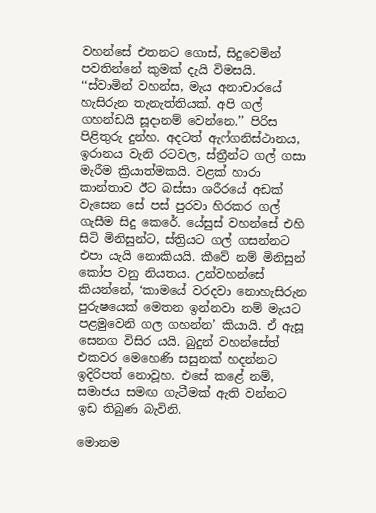වහන්සේ එතනට ගොස්, සිදුවෙමින් පවතින්නේ කුමක් දැයි විමසයි. ‘‘ස්වාමින් වහන්ස, මැය අනාචාරයේ හැසිරුන තැනැත්තියක්. අපි ගල් ගහන්ඩයි සූදානම් වෙන්නෙ.’’ පිරිස පිළිතුරු දුන්හ. අදටත් ඇෆ්ගනිස්ථානය, ඉරානය වැනි රටවල, ස්ත්‍රීන්ට ගල් ගසා මැරීම ක්‍රියාත්මකයි. වළක් හාරා කාන්තාව ඊට බස්සා ශරීරයේ අඩක් වැසෙන සේ පස් පුරවා හිරකර ගල් ගැසීම සිදු කෙරේ. යේසුස් වහන්සේ එහි සිටි මිනිසුන්ට, ස්ත්‍රියට ගල් ගසන්නට එපා යැයි නොකියයි. කීවේ නම් මිනිසුන් කෝප වනු නියතය. උන්වහන්සේ කියන්නේ, ‘කාමයේ වරදවා නොහැසිරුන පුරුෂයෙක් මෙතන ඉන්නවා නම් මැයට පළමුවෙනි ගල ගහන්න’ කියායි. ඒ ඇසූ සෙනග විසිර යයි. බුදුන් වහන්සේත් එකවර මෙහෙණි සසුනක් හදන්නට ඉදිරිපත් නොවූහ. එසේ කළේ නම්, සමාජය සමඟ ගැටීමක් ඇති වන්නට ඉඩ තිබුණ බැවිනි.

මොනම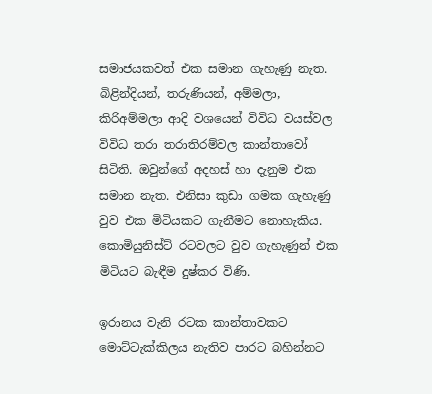සමාජයකවත් එක සමාන ගැහැණු නැත. බිළින්දියන්, තරුණියන්, අම්මලා, කිරිඅම්මලා ආදි වශයෙන් විවිධ වයස්වල විවිධ තරා තරාතිරම්වල කාන්තාවෝ සිටිති. ඔවුන්ගේ අදහස් හා දැනුම එක සමාන නැත. එනිසා කුඩා ගමක ගැහැණු වුව එක මිටියකට ගැනීමට නොහැකිය. කොමියුනිස්ට් රටවලට වුව ගැහැණුන් එක මිටියට බැඳීම දුෂ්කර විණි.

ඉරානය වැනි රටක කාන්තාවකට මොට්ටැක්කිලය නැතිව පාරට බහින්නට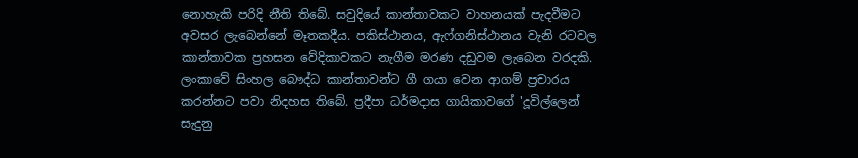නොහැකි පරිදි නීති තිබේ. සවුදියේ කාන්තාවකට වාහනයක් පැදවීමට අවසර ලැබෙන්නේ මෑතකදීය. පකිස්ථානය, ඇෆ්ගනිස්ථානය වැනි රටවල කාන්තාවක ප්‍රහසන වේදිකාවකට නැගීම මරණ දඩුවම ලැබෙන වරදකි. ලංකාවේ සිංහල බෞද්ධ කාන්තාවන්ට ගී ගයා වෙන ආගම් ප්‍රචාරය කරන්නට පවා නිදහස තිබේ. ප්‍රදීපා ධර්මදාස ගායිකාවගේ 'දූවිල්ලෙන් සැදුනු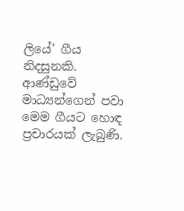ලියේ’ ගීය නිදසුනකි. ආණ්ඩුවේ මාධ්‍යන්ගෙන් පවා මෙම ගීයට හොඳ ප්‍රචාරයක් ලැබුණි.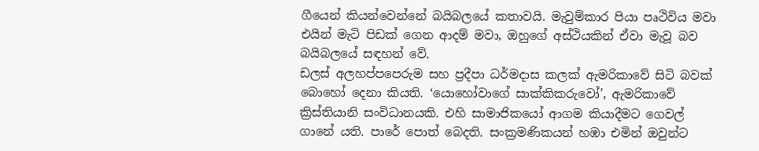ගීයෙන් කියන්වෙන්නේ බයිබලයේ කතාවයි. මැවුම්කාර පියා පෘථිවිය මවා එයින් මැටි පිඩක් ගෙන ආදම් මවා, ඔහුගේ අස්ථියකින් ඒවා මැවූ බව බයිබලයේ සඳහන් වේ.
ඩලස් අලහප්පපෙරුම සහ ප්‍රදීපා ධර්මදාස කලක් ඇමරිකාවේ සිටි බවක් බොහෝ දෙනා කියති. ‘යොහෝවාගේ සාක්කිකරුවෝ’, ඇමරිකාවේ ක්‍රිස්තියානි සංවිධානයකි. එහි සාමාජිකයෝ ආගම කියාදීමට ගෙවල් ගානේ යති. පාරේ පොත් බෙදති. සංක්‍රමණිකයන් හඹා එමින් ඔවුන්ට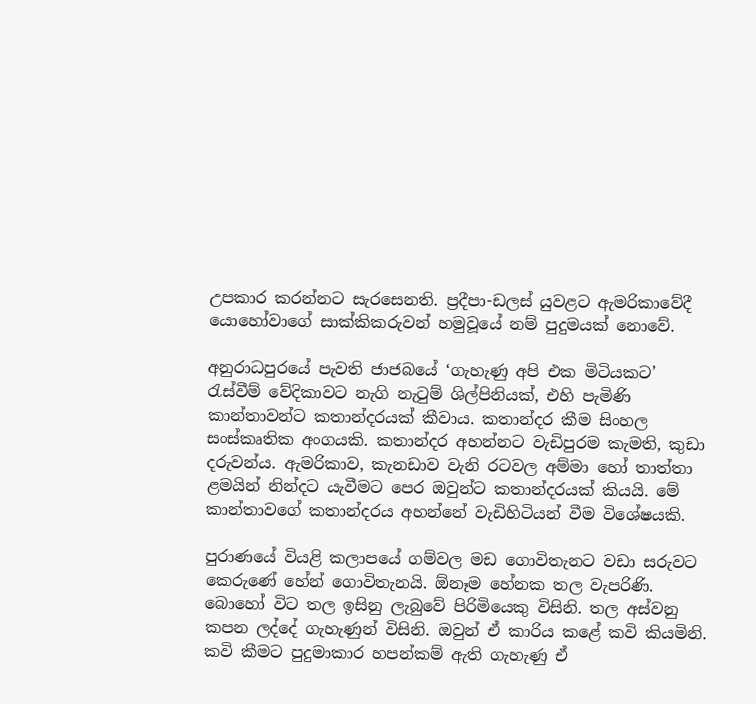උපකාර කරන්නට සැරසෙනති. ප්‍රදීපා-ඩලස් යුවළට ඇමරිකාවේදී යොහෝවාගේ සාක්කිකරුවන් හමුවූයේ නම් පුදුමයක් නොවේ.

අනුරාධපුරයේ පැවති ජාජබයේ ‘ගැහැණු අපි එක මිටියකට’ රැස්වීම් වේදිකාවට නැගි නැටුම් ශිල්පිනියක්, එහි පැමිණි කාන්තාවන්ට කතාන්දරයක් කීවාය. කතාන්දර කීම සිංහල සංස්කෘතික අංගයකි. කතාන්දර අහන්නට වැඩිපුරම කැමති, කුඩා දරුවන්ය. ඇමරිකාව, කැනඩාව වැනි රටවල අම්මා හෝ තාත්තා ළමයින් නින්දට යැවීමට පෙර ඔවුන්ට කතාන්දරයක් කියයි. මේ කාන්තාවගේ කතාන්දරය අහන්නේ වැඩිහිටියන් වීම විශේෂයකි.

පුරාණයේ වියළි කලාපයේ ගම්වල මඩ ගොවිතැනට වඩා සරුවට කෙරුණේ හේන් ගොවිතැනයි. ඕනෑම හේනක තල වැපරිණි. බොහෝ විට තල ඉසිනු ලැබුවේ පිරිමියෙකු විසිනි. තල අස්වනු කපන ලද්දේ ගැහැණුන් විසිනි. ඔවුන් ඒ කාරිය කළේ කවි කියමිනි. කවි කීමට පුදුමාකාර හපන්කම් ඇති ගැහැණු ඒ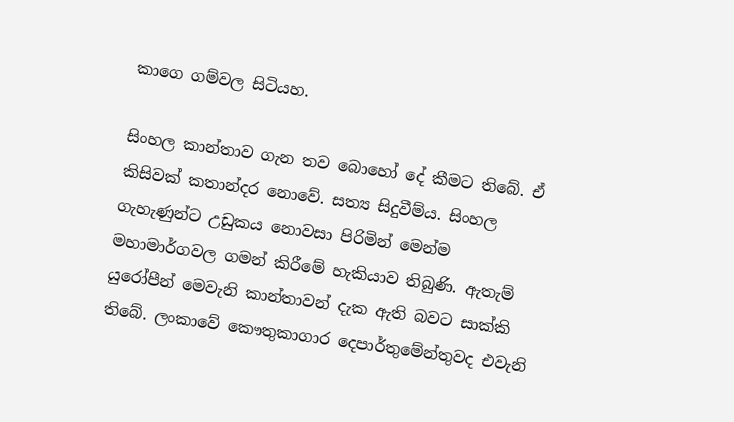කාගෙ ගම්වල සිටියහ.

සිංහල කාන්තාව ගැන තව බොහෝ දේ කීමට තිබේ. ඒ කිසිවක් කතාන්දර නොවේ. සත්‍ය සිදුවීම්ය. සිංහල ගැහැණුන්ට උඩුකය නොවසා පිරිමින් මෙන්ම මහාමාර්ගවල ගමන් කිරීමේ හැකියාව තිබුණි. ඇතැම් යුරෝපීන් මෙවැනි කාන්තාවන් දැක ඇති බවට සාක්කි තිබේ. ලංකාවේ කෞතුකාගාර දෙපාර්තුමේන්තුවද එවැනි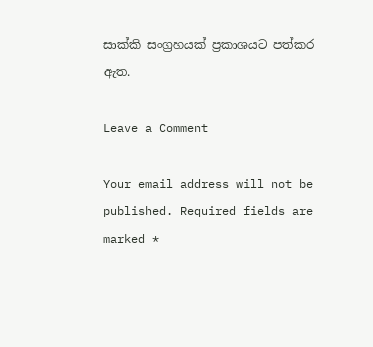සාක්කි සංග්‍රහයක් ප්‍රකාශයට පත්කර ඇත.

Leave a Comment

Your email address will not be published. Required fields are marked *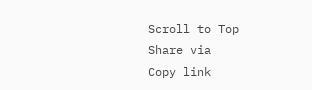Scroll to Top
Share via
Copy link